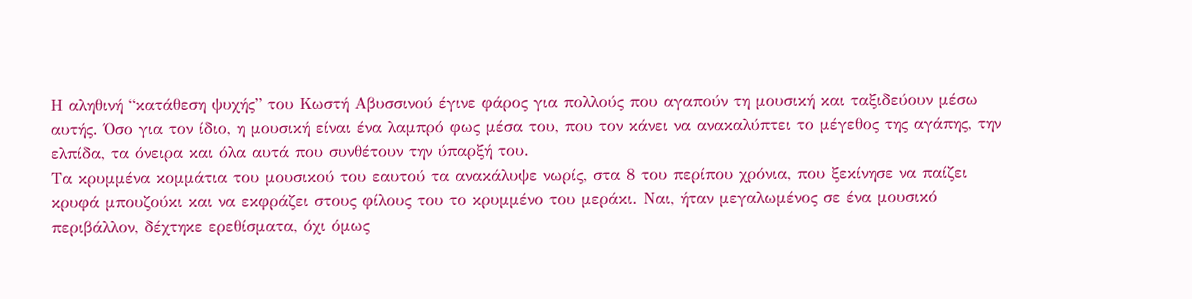Η αληθινή “κατάθεση ψυχής” του Κωστή Αβυσσινού έγινε φάρος για πολλούς που αγαπούν τη μουσική και ταξιδεύουν μέσω αυτής. Όσο για τον ίδιο, η μουσική είναι ένα λαμπρό φως μέσα του, που τον κάνει να ανακαλύπτει το μέγεθος της αγάπης, την ελπίδα, τα όνειρα και όλα αυτά που συνθέτουν την ύπαρξή του.
Τα κρυμμένα κομμάτια του μουσικού του εαυτού τα ανακάλυψε νωρίς, στα 8 του περίπου χρόνια, που ξεκίνησε να παίζει κρυφά μπουζούκι και να εκφράζει στους φίλους του το κρυμμένο του μεράκι. Ναι, ήταν μεγαλωμένος σε ένα μουσικό περιβάλλον, δέχτηκε ερεθίσματα, όχι όμως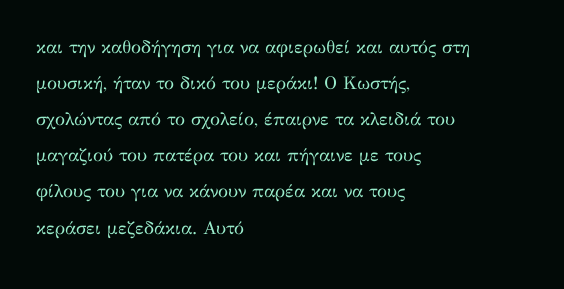και την καθοδήγηση για να αφιερωθεί και αυτός στη μουσική, ήταν το δικό του μεράκι! Ο Κωστής, σχολώντας από το σχολείο, έπαιρνε τα κλειδιά του μαγαζιού του πατέρα του και πήγαινε με τους φίλους του για να κάνουν παρέα και να τους κεράσει μεζεδάκια. Αυτό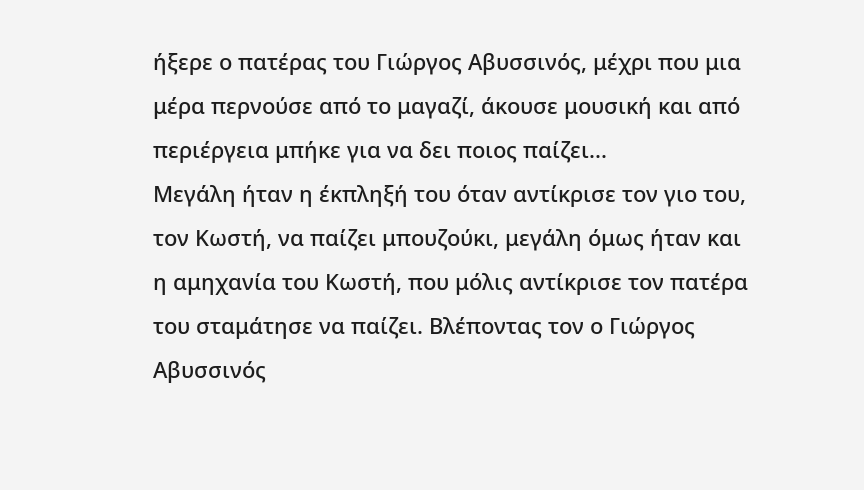ήξερε ο πατέρας του Γιώργος Αβυσσινός, μέχρι που μια μέρα περνούσε από το μαγαζί, άκουσε μουσική και από περιέργεια μπήκε για να δει ποιος παίζει...
Μεγάλη ήταν η έκπληξή του όταν αντίκρισε τον γιο του, τον Κωστή, να παίζει μπουζούκι, μεγάλη όμως ήταν και η αμηχανία του Κωστή, που μόλις αντίκρισε τον πατέρα του σταμάτησε να παίζει. Βλέποντας τον ο Γιώργος Αβυσσινός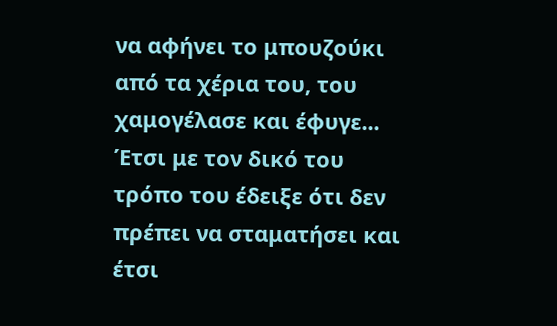να αφήνει το μπουζούκι από τα χέρια του, του χαμογέλασε και έφυγε... Έτσι με τον δικό του τρόπο του έδειξε ότι δεν πρέπει να σταματήσει και έτσι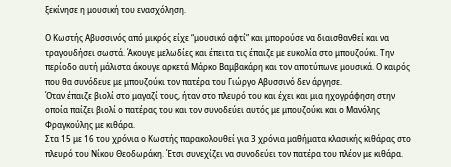ξεκίνησε η μουσική του ενασχόληση.

Ο Κωστής Αβυσσινός από μικρός είχε “μουσικό αφτί” και μπορούσε να διαισθανθεί και να τραγουδήσει σωστά. Άκουγε μελωδίες και έπειτα τις έπαιζε με ευκολία στο μπουζούκι. Την περίοδο αυτή μάλιστα άκουγε αρκετά Μάρκο Βαμβακάρη και τον αποτύπωνε μουσικά. Ο καιρός που θα συνόδευε με μπουζούκι τον πατέρα του Γιώργο Αβυσσινό δεν άργησε.
Όταν έπαιζε βιολί στο μαγαζί τους, ήταν στο πλευρό του και έχει και μια ηχογράφηση στην οποία παίζει βιολί ο πατέρας του και τον συνοδεύει αυτός με μπουζούκι και ο Μανόλης Φραγκούλης με κιθάρα.
Στα 15 με 16 του χρόνια ο Κωστής παρακολουθεί για 3 χρόνια μαθήματα κλασικής κιθάρας στο πλευρό του Νίκου Θεοδωράκη. Έτσι συνεχίζει να συνοδεύει τον πατέρα του πλέον με κιθάρα.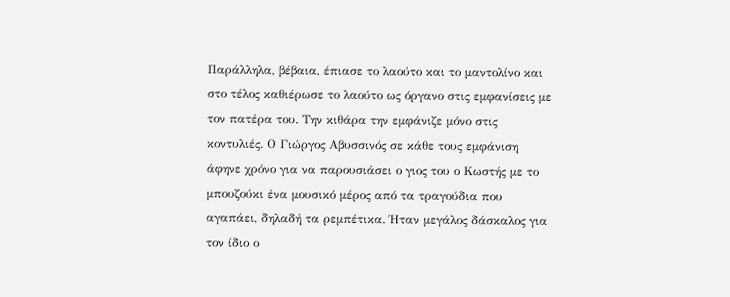Παράλληλα, βέβαια, έπιασε το λαούτο και το μαντολίνο και στο τέλος καθιέρωσε το λαούτο ως όργανο στις εμφανίσεις με τον πατέρα του. Την κιθάρα την εμφάνιζε μόνο στις κοντυλιές. Ο Γιώργος Αβυσσινός σε κάθε τους εμφάνιση άφηνε χρόνο για να παρουσιάσει ο γιος του ο Κωστής με το μπουζούκι ένα μουσικό μέρος από τα τραγούδια που αγαπάει, δηλαδή τα ρεμπέτικα. Ήταν μεγάλος δάσκαλος για τον ίδιο ο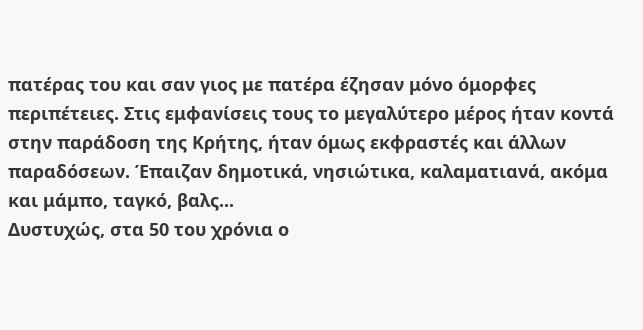πατέρας του και σαν γιος με πατέρα έζησαν μόνο όμορφες περιπέτειες. Στις εμφανίσεις τους το μεγαλύτερο μέρος ήταν κοντά στην παράδοση της Κρήτης, ήταν όμως εκφραστές και άλλων παραδόσεων. Έπαιζαν δημοτικά, νησιώτικα, καλαματιανά, ακόμα και μάμπο, ταγκό, βαλς...
Δυστυχώς, στα 50 του χρόνια ο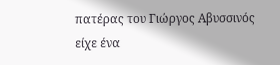πατέρας του Γιώργος Αβυσσινός είχε ένα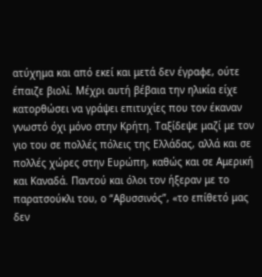ατύχημα και από εκεί και μετά δεν έγραφε, ούτε έπαιζε βιολί. Μέχρι αυτή βέβαια την ηλικία είχε κατορθώσει να γράψει επιτυχίες που τον έκαναν γνωστό όχι μόνο στην Κρήτη. Ταξίδεψε μαζί με τον γιο του σε πολλές πόλεις της Ελλάδας, αλλά και σε πολλές χώρες στην Ευρώπη, καθώς και σε Αμερική και Καναδά. Παντού και όλοι τον ήξεραν με το παρατσούκλι του, ο “Αβυσσινός”, «το επίθετό μας δεν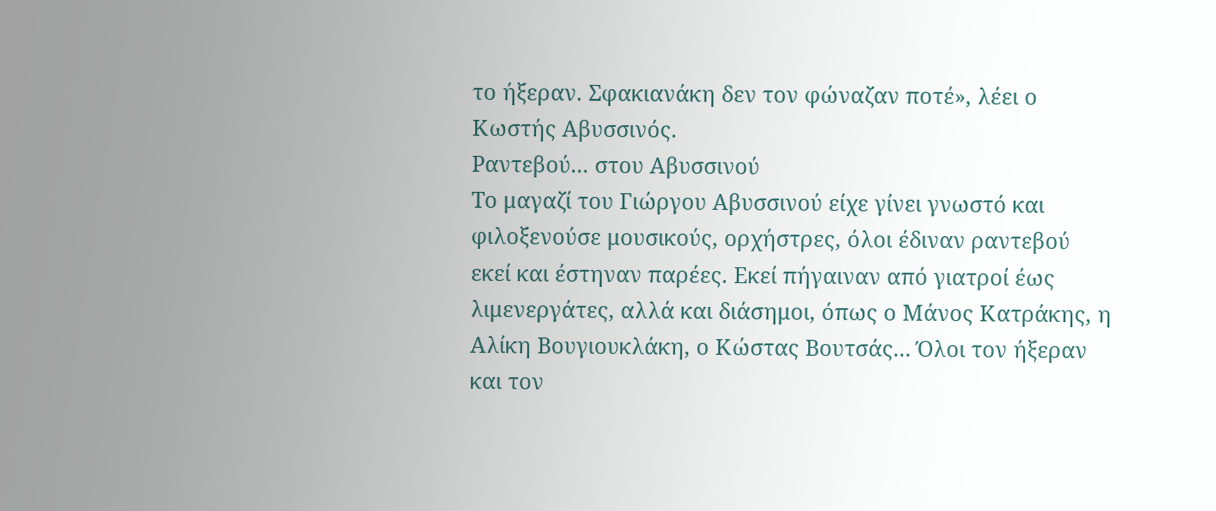το ήξεραν. Σφακιανάκη δεν τον φώναζαν ποτέ», λέει ο Κωστής Αβυσσινός.
Ραντεβού... στου Αβυσσινού
Το μαγαζί του Γιώργου Αβυσσινού είχε γίνει γνωστό και φιλοξενούσε μουσικούς, ορχήστρες, όλοι έδιναν ραντεβού εκεί και έστηναν παρέες. Εκεί πήγαιναν από γιατροί έως λιμενεργάτες, αλλά και διάσημοι, όπως ο Μάνος Κατράκης, η Αλίκη Βουγιουκλάκη, ο Κώστας Βουτσάς... Όλοι τον ήξεραν και τον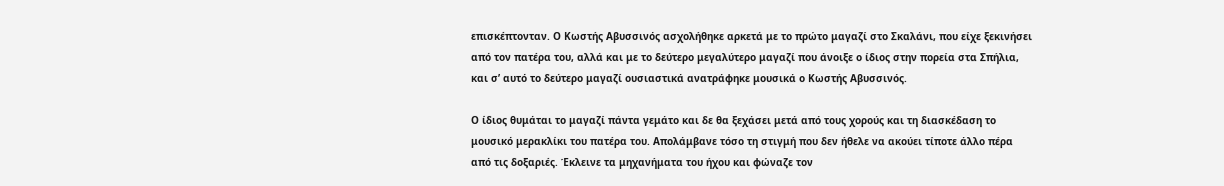επισκέπτονταν. Ο Κωστής Αβυσσινός ασχολήθηκε αρκετά με το πρώτο μαγαζί στο Σκαλάνι, που είχε ξεκινήσει από τον πατέρα του, αλλά και με το δεύτερο μεγαλύτερο μαγαζί που άνοιξε ο ίδιος στην πορεία στα Σπήλια, και σ’ αυτό το δεύτερο μαγαζί ουσιαστικά ανατράφηκε μουσικά ο Κωστής Αβυσσινός.

Ο ίδιος θυμάται το μαγαζί πάντα γεμάτο και δε θα ξεχάσει μετά από τους χορούς και τη διασκέδαση το μουσικό μερακλίκι του πατέρα του. Απολάμβανε τόσο τη στιγμή που δεν ήθελε να ακούει τίποτε άλλο πέρα από τις δοξαριές. Έκλεινε τα μηχανήματα του ήχου και φώναζε τον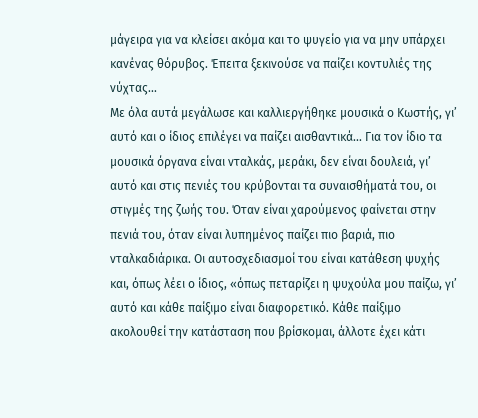μάγειρα για να κλείσει ακόμα και το ψυγείο για να μην υπάρχει κανένας θόρυβος. Έπειτα ξεκινούσε να παίζει κοντυλιές της νύχτας...
Με όλα αυτά μεγάλωσε και καλλιεργήθηκε μουσικά ο Κωστής, γι’ αυτό και ο ίδιος επιλέγει να παίζει αισθαντικά... Για τον ίδιο τα μουσικά όργανα είναι νταλκάς, μεράκι, δεν είναι δουλειά, γι’ αυτό και στις πενιές του κρύβονται τα συναισθήματά του, οι στιγμές της ζωής του. Όταν είναι χαρούμενος φαίνεται στην πενιά του, όταν είναι λυπημένος παίζει πιο βαριά, πιο νταλκαδιάρικα. Οι αυτοσχεδιασμοί του είναι κατάθεση ψυχής και, όπως λέει ο ίδιος, «όπως πεταρίζει η ψυχούλα μου παίζω, γι’ αυτό και κάθε παίξιμο είναι διαφορετικό. Κάθε παίξιμο ακολουθεί την κατάσταση που βρίσκομαι, άλλοτε έχει κάτι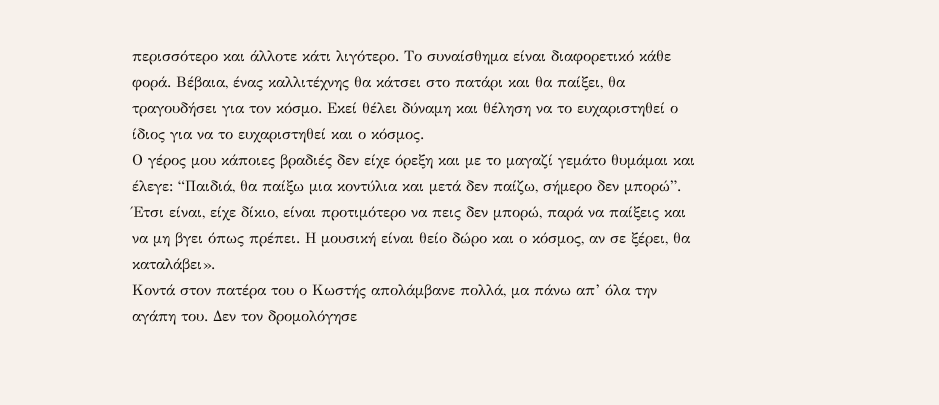περισσότερο και άλλοτε κάτι λιγότερο. Το συναίσθημα είναι διαφορετικό κάθε φορά. Βέβαια, ένας καλλιτέχνης θα κάτσει στο πατάρι και θα παίξει, θα τραγουδήσει για τον κόσμο. Εκεί θέλει δύναμη και θέληση να το ευχαριστηθεί ο ίδιος για να το ευχαριστηθεί και ο κόσμος.
Ο γέρος μου κάποιες βραδιές δεν είχε όρεξη και με το μαγαζί γεμάτο θυμάμαι και έλεγε: “Παιδιά, θα παίξω μια κοντύλια και μετά δεν παίζω, σήμερο δεν μπορώ”. Έτσι είναι, είχε δίκιο, είναι προτιμότερο να πεις δεν μπορώ, παρά να παίξεις και να μη βγει όπως πρέπει. Η μουσική είναι θείο δώρο και ο κόσμος, αν σε ξέρει, θα καταλάβει».
Κοντά στον πατέρα του ο Κωστής απολάμβανε πολλά, μα πάνω απ’ όλα την αγάπη του. Δεν τον δρομολόγησε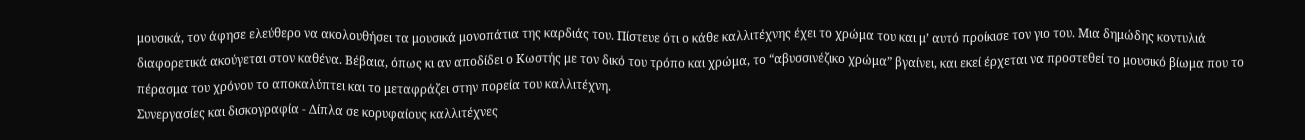μουσικά, τον άφησε ελεύθερο να ακολουθήσει τα μουσικά μονοπάτια της καρδιάς του. Πίστευε ότι ο κάθε καλλιτέχνης έχει το χρώμα του και μ’ αυτό προίκισε τον γιο του. Μια δημώδης κοντυλιά διαφορετικά ακούγεται στον καθένα. Βέβαια, όπως κι αν αποδίδει ο Κωστής με τον δικό του τρόπο και χρώμα, το “αβυσσινέζικο χρώμα” βγαίνει, και εκεί έρχεται να προστεθεί το μουσικό βίωμα που το πέρασμα του χρόνου το αποκαλύπτει και το μεταφράζει στην πορεία του καλλιτέχνη.
Συνεργασίες και δισκογραφία - Δίπλα σε κορυφαίους καλλιτέχνες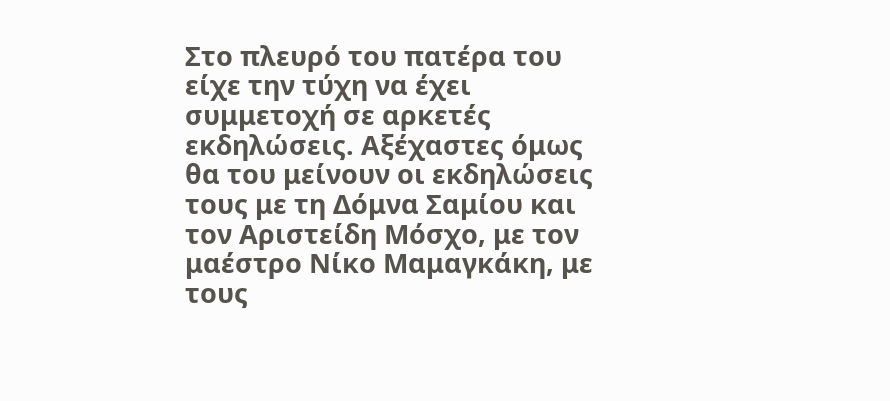Στο πλευρό του πατέρα του είχε την τύχη να έχει συμμετοχή σε αρκετές εκδηλώσεις. Αξέχαστες όμως θα του μείνουν οι εκδηλώσεις τους με τη Δόμνα Σαμίου και τον Αριστείδη Μόσχο, με τον μαέστρο Νίκο Μαμαγκάκη, με τους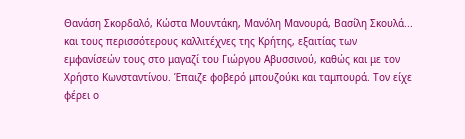Θανάση Σκορδαλό, Κώστα Μουντάκη, Μανόλη Μανουρά, Βασίλη Σκουλά... και τους περισσότερους καλλιτέχνες της Κρήτης, εξαιτίας των εμφανίσεών τους στο μαγαζί του Γιώργου Αβυσσινού, καθώς και με τον Χρήστο Κωνσταντίνου. Έπαιζε φοβερό μπουζούκι και ταμπουρά. Τον είχε φέρει ο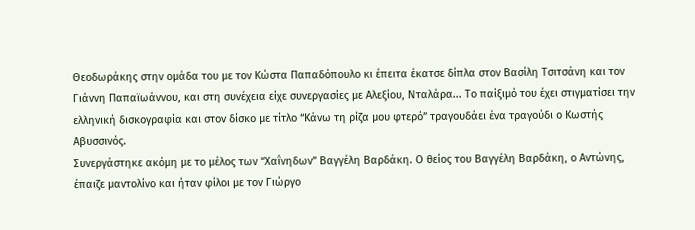Θεοδωράκης στην ομάδα του με τον Κώστα Παπαδόπουλο κι έπειτα έκατσε δίπλα στον Βασίλη Τσιτσάνη και τον Γιάννη Παπαϊωάννου, και στη συνέχεια είχε συνεργασίες με Αλεξίου, Νταλάρα... Το παίξιμό του έχει στιγματίσει την ελληνική δισκογραφία και στον δίσκο με τίτλο “Κάνω τη ρίζα μου φτερό” τραγουδάει ένα τραγούδι ο Κωστής Αβυσσινός.
Συνεργάστηκε ακόμη με το μέλος των “Χαΐνηδων” Βαγγέλη Βαρδάκη. Ο θείος του Βαγγέλη Βαρδάκη, ο Αντώνης, έπαιζε μαντολίνο και ήταν φίλοι με τον Γιώργο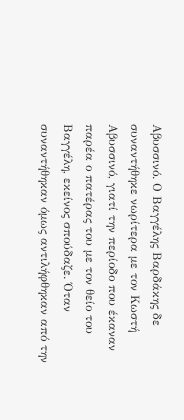Αβυσσινό. Ο Βαγγέλης Βαρδάκης δε συναντήθηκε νωρίτερα με τον Κωστή Αβυσσινό, γιατί την περίοδο που έκαναν παρέα ο πατέρας του με τον θείο του Βαγγέλη, εκείνος σπούδαζε. Όταν συναντήθηκαν όμως αντιλήφθηκαν από την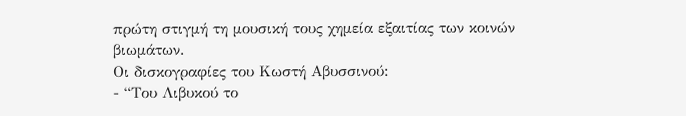πρώτη στιγμή τη μουσική τους χημεία εξαιτίας των κοινών βιωμάτων.
Οι δισκογραφίες του Κωστή Αβυσσινού:
- “Του Λιβυκού το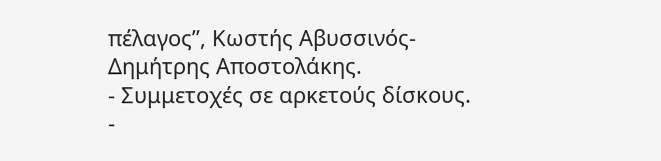πέλαγος”, Κωστής Αβυσσινός- Δημήτρης Αποστολάκης.
- Συμμετοχές σε αρκετούς δίσκους.
-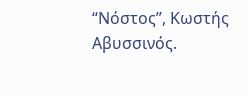“Νόστος”, Κωστής Αβυσσινός.